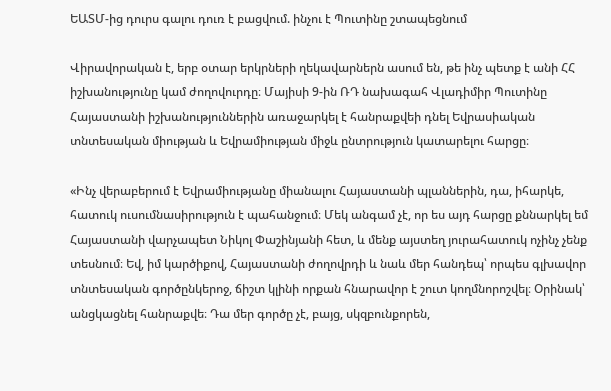ԵԱՏՄ-ից դուրս գալու դուռ է բացվում. ինչու է Պուտինը շտապեցնում

Վիրավորական է, երբ օտար երկրների ղեկավարներն ասում են, թե ինչ պետք է անի ՀՀ իշխանությունը կամ ժողովուրդը։ Մայիսի 9-ին ՌԴ նախագահ Վլադիմիր Պուտինը Հայաստանի իշխանություններին առաջարկել է հանրաքվեի դնել Եվրասիական տնտեսական միության և Եվրամիության միջև ընտրություն կատարելու հարցը։

«Ինչ վերաբերում է Եվրամիությանը միանալու Հայաստանի պլաններին, դա, իհարկե, հատուկ ուսումնասիրություն է պահանջում։ Մեկ անգամ չէ, որ ես այդ հարցը քննարկել եմ Հայաստանի վարչապետ Նիկոլ Փաշինյանի հետ, և մենք այստեղ յուրահատուկ ոչինչ չենք տեսնում։ Եվ, իմ կարծիքով, Հայաստանի ժողովրդի և նաև մեր հանդեպ՝ որպես գլխավոր տնտեսական գործընկերոջ, ճիշտ կլինի որքան հնարավոր է շուտ կողմնորոշվել։ Օրինակ՝ անցկացնել հանրաքվե։ Դա մեր գործը չէ, բայց, սկզբունքորեն,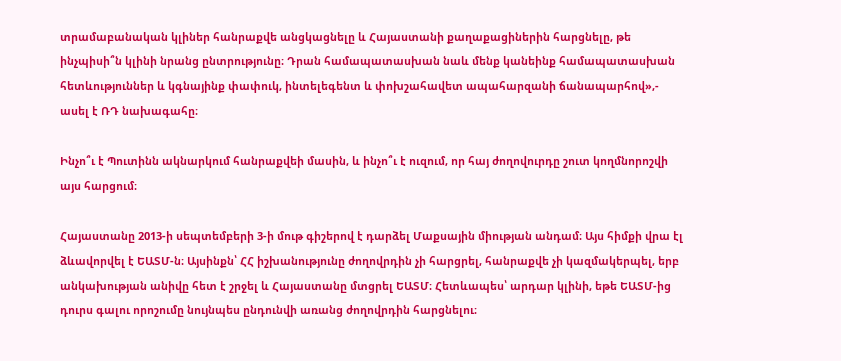տրամաբանական կլիներ հանրաքվե անցկացնելը և Հայաստանի քաղաքացիներին հարցնելը, թե ինչպիսի՞ն կլինի նրանց ընտրությունը։ Դրան համապատասխան նաև մենք կանեինք համապատասխան հետևություններ և կգնայինք փափուկ, ինտելեգենտ և փոխշահավետ ապահարզանի ճանապարհով»,- ասել է ՌԴ նախագահը։

Ինչո՞ւ է Պուտինն ակնարկում հանրաքվեի մասին, և ինչո՞ւ է ուզում, որ հայ ժողովուրդը շուտ կողմնորոշվի այս հարցում։

Հայաստանը 2013-ի սեպտեմբերի 3-ի մութ գիշերով է դարձել Մաքսային միության անդամ։ Այս հիմքի վրա էլ ձևավորվել է ԵԱՏՄ-ն։ Այսինքն՝ ՀՀ իշխանությունը ժողովրդին չի հարցրել, հանրաքվե չի կազմակերպել, երբ անկախության անիվը հետ է շրջել և Հայաստանը մտցրել ԵԱՏՄ։ Հետևապես՝ արդար կլինի, եթե ԵԱՏՄ-ից դուրս գալու որոշումը նույնպես ընդունվի առանց ժողովրդին հարցնելու։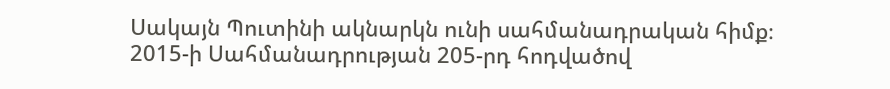Սակայն Պուտինի ակնարկն ունի սահմանադրական հիմք։ 2015-ի Սահմանադրության 205-րդ հոդվածով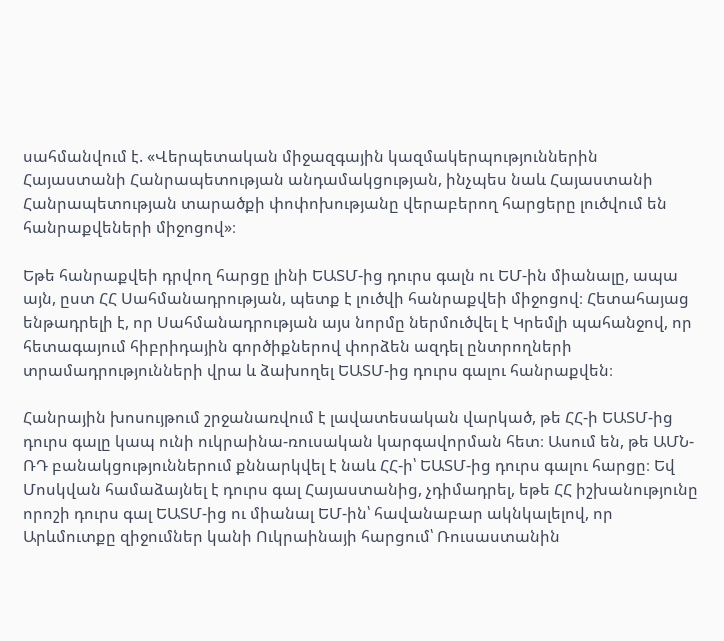սահմանվում է. «Վերպետական միջազգային կազմակերպություններին Հայաստանի Հանրապետության անդամակցության, ինչպես նաև Հայաստանի Հանրապետության տարածքի փոփոխությանը վերաբերող հարցերը լուծվում են հանրաքվեների միջոցով»։

Եթե հանրաքվեի դրվող հարցը լինի ԵԱՏՄ-ից դուրս գալն ու ԵՄ-ին միանալը, ապա այն, ըստ ՀՀ Սահմանադրության, պետք է լուծվի հանրաքվեի միջոցով։ Հետահայաց ենթադրելի է, որ Սահմանադրության այս նորմը ներմուծվել է Կրեմլի պահանջով, որ հետագայում հիբրիդային գործիքներով փորձեն ազդել ընտրողների տրամադրությունների վրա և ձախողել ԵԱՏՄ-ից դուրս գալու հանրաքվեն։

Հանրային խոսույթում շրջանառվում է լավատեսական վարկած, թե ՀՀ-ի ԵԱՏՄ-ից դուրս գալը կապ ունի ուկրաինա-ռուսական կարգավորման հետ։ Ասում են, թե ԱՄՆ-ՌԴ բանակցություններում քննարկվել է նաև ՀՀ-ի՝ ԵԱՏՄ-ից դուրս գալու հարցը։ Եվ Մոսկվան համաձայնել է դուրս գալ Հայաստանից, չդիմադրել, եթե ՀՀ իշխանությունը որոշի դուրս գալ ԵԱՏՄ-ից ու միանալ ԵՄ-ին՝ հավանաբար ակնկալելով, որ Արևմուտքը զիջումներ կանի Ուկրաինայի հարցում՝ Ռուսաստանին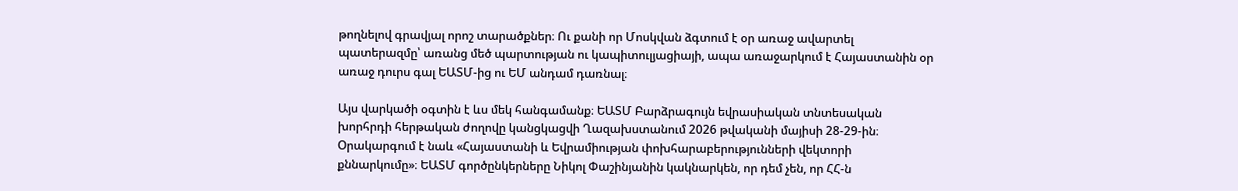թողնելով գրավյալ որոշ տարածքներ։ Ու քանի որ Մոսկվան ձգտում է օր առաջ ավարտել պատերազմը՝ առանց մեծ պարտության ու կապիտուլյացիայի, ապա առաջարկում է Հայաստանին օր առաջ դուրս գալ ԵԱՏՄ-ից ու ԵՄ անդամ դառնալ։

Այս վարկածի օգտին է ևս մեկ հանգամանք։ ԵԱՏՄ Բարձրագույն եվրասիական տնտեսական խորհրդի հերթական ժողովը կանցկացվի Ղազախստանում 2026 թվականի մայիսի 28-29-ին։ Օրակարգում է նաև «Հայաստանի և Եվրամիության փոխհարաբերությունների վեկտորի քննարկումը»։ ԵԱՏՄ գործընկերները Նիկոլ Փաշինյանին կակնարկեն, որ դեմ չեն, որ ՀՀ-ն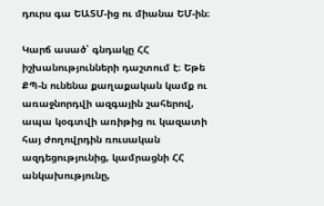դուրս գա ԵԱՏՄ-ից ու միանա ԵՄ-ին։

Կարճ ասած՝ գնդակը ՀՀ իշխանությունների դաշտում է։ Եթե ՔՊ-ն ունենա քաղաքական կամք ու առաջնորդվի ազգային շահերով, ապա կօգտվի առիթից ու կազատի հայ ժողովրդին ռուսական ազդեցությունից, կամրացնի ՀՀ անկախությունը,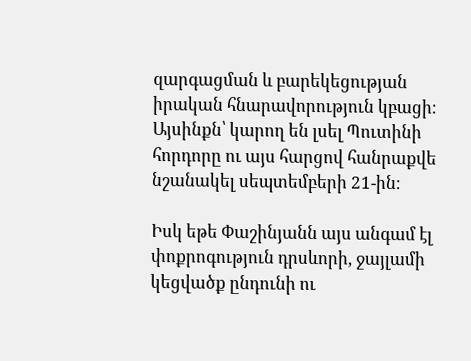զարգացման և բարեկեցության իրական հնարավորություն կբացի։ Այսինքն՝ կարող են լսել Պուտինի հորդորը ու այս հարցով հանրաքվե նշանակել սեպտեմբերի 21-ին։

Իսկ եթե Փաշինյանն այս անգամ էլ փոքրոգություն դրսևորի, ջայլամի կեցվածք ընդունի ու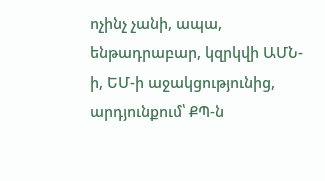ոչինչ չանի, ապա, ենթադրաբար, կզրկվի ԱՄՆ-ի, ԵՄ-ի աջակցությունից, արդյունքում՝ ՔՊ-ն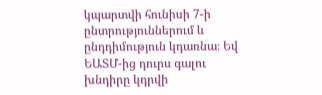կպարտվի հունիսի 7-ի ընտրություններում և ընդդիմություն կդառնա։ Եվ ԵԱՏՄ-ից դուրս գալու խնդիրը կդրվի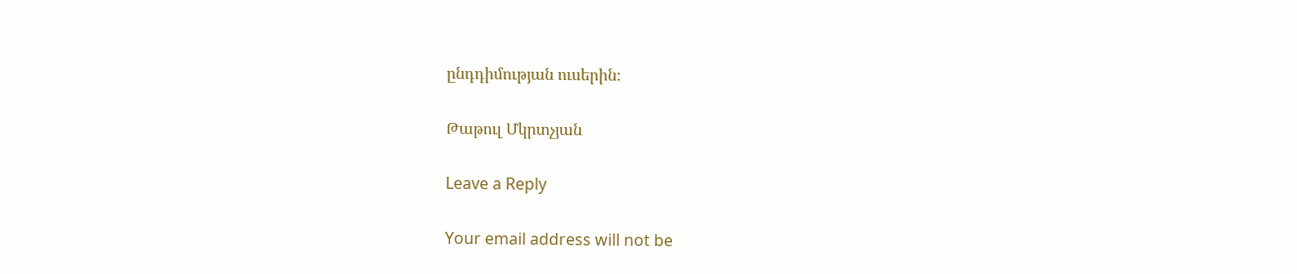ընդդիմության ուսերին։

Թաթուլ Մկրտչյան

Leave a Reply

Your email address will not be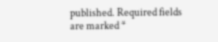published. Required fields are marked *